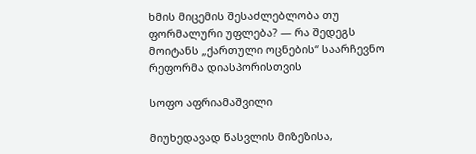ხმის მიცემის შესაძლებლობა თუ ფორმალური უფლება? — რა შედეგს მოიტანს „ქართული ოცნების“ საარჩევნო რეფორმა დიასპორისთვის

სოფო აფრიამაშვილი

მიუხედავად წასვლის მიზეზისა,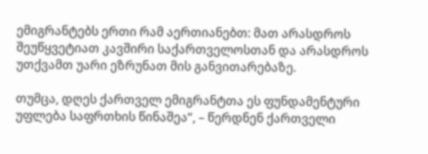ემიგრანტებს ერთი რამ აერთიანებთ: მათ არასდროს შეუწყვეტიათ კავშირი საქართველოსთან და არასდროს უთქვამთ უარი ეზრუნათ მის განვითარებაზე.

თუმცა, დღეს ქართველ ემიგრანტთა ეს ფუნდამენტური უფლება საფრთხის წინაშეა“, – წერდნენ ქართველი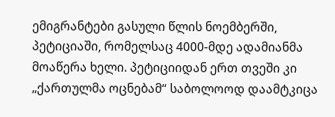ემიგრანტები გასული წლის ნოემბერში, პეტიციაში, რომელსაც 4000-მდე ადამიანმა მოაწერა ხელი. პეტიციიდან ერთ თვეში კი „ქართულმა ოცნებამ“ საბოლოოდ დაამტკიცა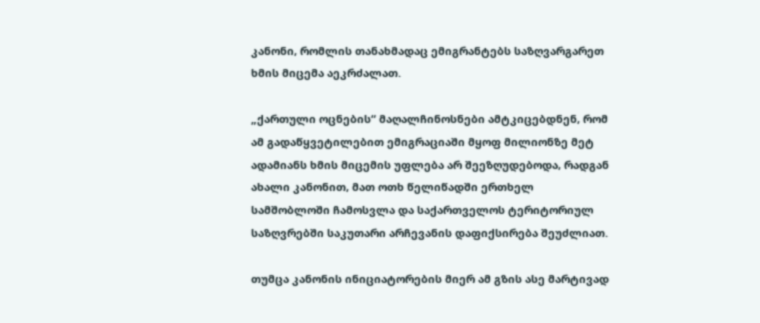კანონი, რომლის თანახმადაც ემიგრანტებს საზღვარგარეთ ხმის მიცემა აეკრძალათ.

„ქართული ოცნების“ მაღალჩინოსნები ამტკიცებდნენ, რომ ამ გადაწყვეტილებით ემიგრაციაში მყოფ მილიონზე მეტ ადამიანს ხმის მიცემის უფლება არ შეეზღუდებოდა, რადგან ახალი კანონით, მათ ოთხ წელიწადში ერთხელ სამშობლოში ჩამოსვლა და საქართველოს ტერიტორიულ საზღვრებში საკუთარი არჩევანის დაფიქსირება შეუძლიათ.

თუმცა კანონის ინიციატორების მიერ ამ გზის ასე მარტივად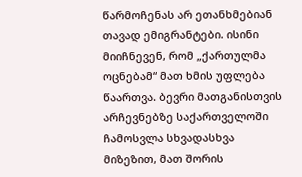წარმოჩენას არ ეთანხმებიან თავად ემიგრანტები. ისინი მიიჩნევენ, რომ „ქართულმა ოცნებამ“ მათ ხმის უფლება წაართვა. ბევრი მათგანისთვის არჩევნებზე საქართველოში ჩამოსვლა სხვადასხვა მიზეზით, მათ შორის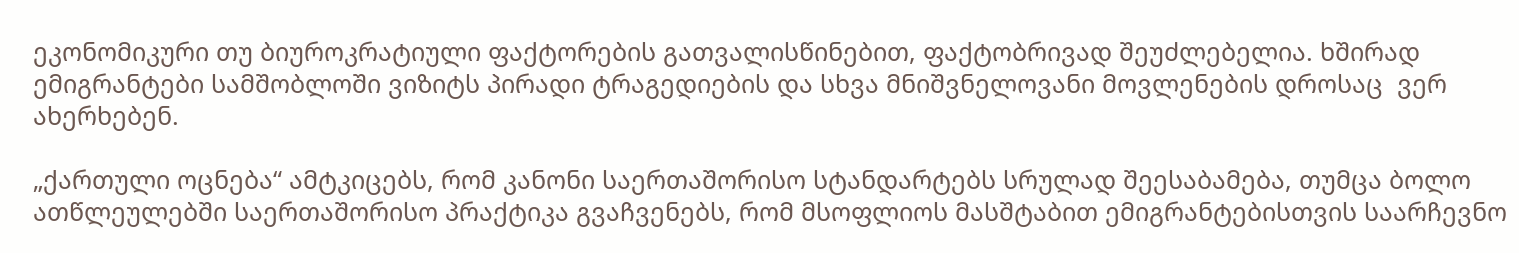ეკონომიკური თუ ბიუროკრატიული ფაქტორების გათვალისწინებით, ფაქტობრივად შეუძლებელია. ხშირად ემიგრანტები სამშობლოში ვიზიტს პირადი ტრაგედიების და სხვა მნიშვნელოვანი მოვლენების დროსაც  ვერ ახერხებენ.

„ქართული ოცნება“ ამტკიცებს, რომ კანონი საერთაშორისო სტანდარტებს სრულად შეესაბამება, თუმცა ბოლო ათწლეულებში საერთაშორისო პრაქტიკა გვაჩვენებს, რომ მსოფლიოს მასშტაბით ემიგრანტებისთვის საარჩევნო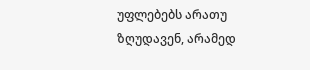უფლებებს არათუ ზღუდავენ, არამედ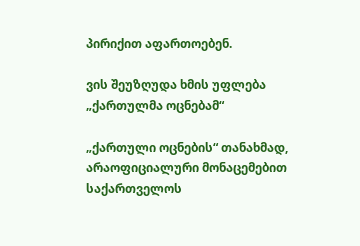პირიქით აფართოებენ.

ვის შეუზღუდა ხმის უფლება „ქართულმა ოცნებამ“

„ქართული ოცნების“ თანახმად, არაოფიციალური მონაცემებით საქართველოს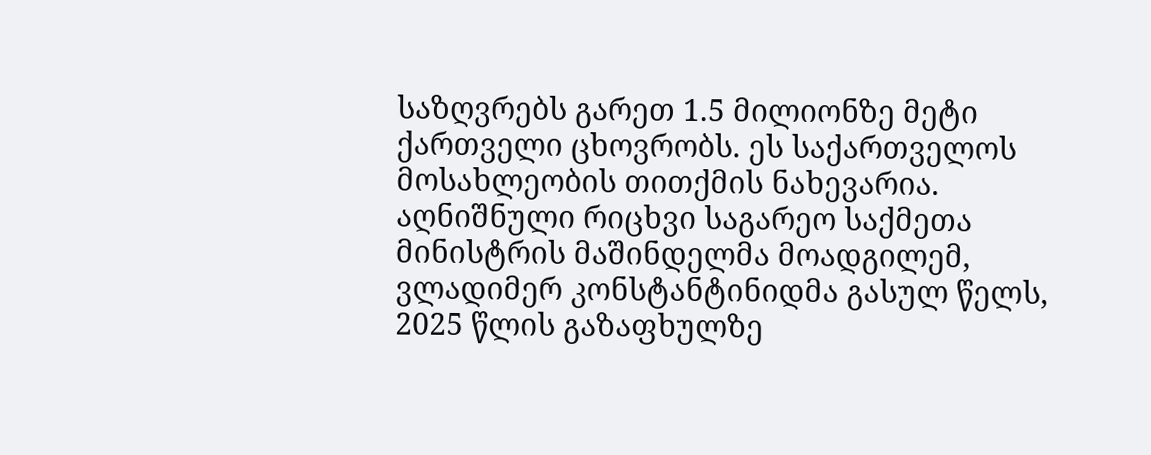საზღვრებს გარეთ 1.5 მილიონზე მეტი ქართველი ცხოვრობს. ეს საქართველოს მოსახლეობის თითქმის ნახევარია. აღნიშნული რიცხვი საგარეო საქმეთა მინისტრის მაშინდელმა მოადგილემ, ვლადიმერ კონსტანტინიდმა გასულ წელს, 2025 წლის გაზაფხულზე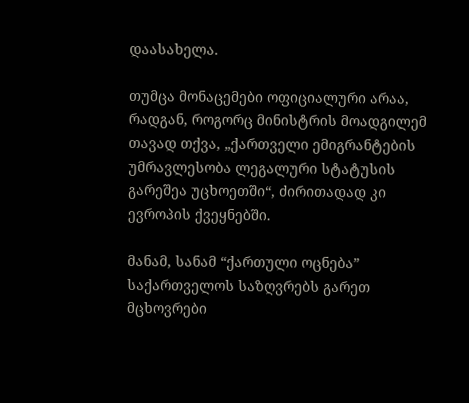დაასახელა.

თუმცა მონაცემები ოფიციალური არაა, რადგან, როგორც მინისტრის მოადგილემ თავად თქვა, „ქართველი ემიგრანტების უმრავლესობა ლეგალური სტატუსის გარეშეა უცხოეთში“, ძირითადად კი ევროპის ქვეყნებში.

მანამ, სანამ “ქართული ოცნება” საქართველოს საზღვრებს გარეთ მცხოვრები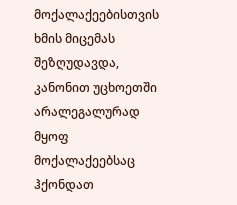მოქალაქეებისთვის ხმის მიცემას შეზღუდავდა, კანონით უცხოეთში არალეგალურად მყოფ მოქალაქეებსაც ჰქონდათ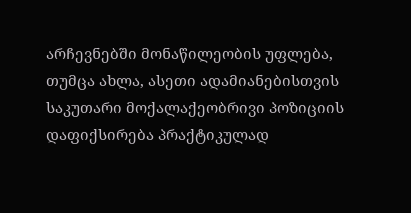არჩევნებში მონაწილეობის უფლება, თუმცა ახლა, ასეთი ადამიანებისთვის საკუთარი მოქალაქეობრივი პოზიციის დაფიქსირება პრაქტიკულად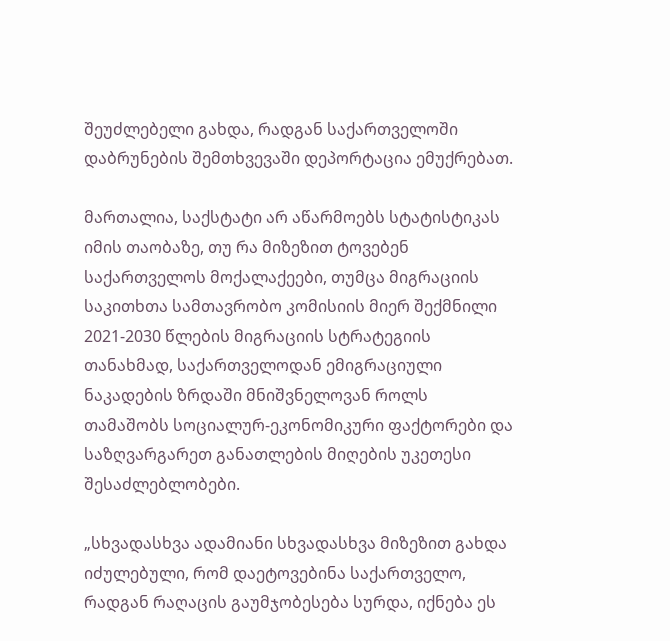შეუძლებელი გახდა, რადგან საქართველოში დაბრუნების შემთხვევაში დეპორტაცია ემუქრებათ.

მართალია, საქსტატი არ აწარმოებს სტატისტიკას იმის თაობაზე, თუ რა მიზეზით ტოვებენ საქართველოს მოქალაქეები, თუმცა მიგრაციის საკითხთა სამთავრობო კომისიის მიერ შექმნილი 2021-2030 წლების მიგრაციის სტრატეგიის თანახმად, საქართველოდან ემიგრაციული ნაკადების ზრდაში მნიშვნელოვან როლს თამაშობს სოციალურ-ეკონომიკური ფაქტორები და საზღვარგარეთ განათლების მიღების უკეთესი შესაძლებლობები.

„სხვადასხვა ადამიანი სხვადასხვა მიზეზით გახდა იძულებული, რომ დაეტოვებინა საქართველო, რადგან რაღაცის გაუმჯობესება სურდა, იქნება ეს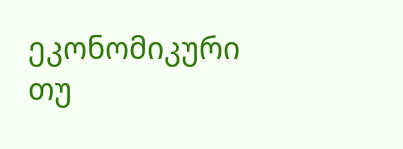ეკონომიკური თუ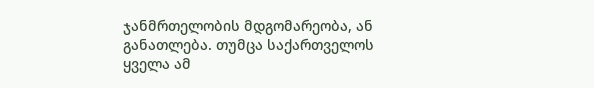ჯანმრთელობის მდგომარეობა, ან განათლება. თუმცა საქართველოს ყველა ამ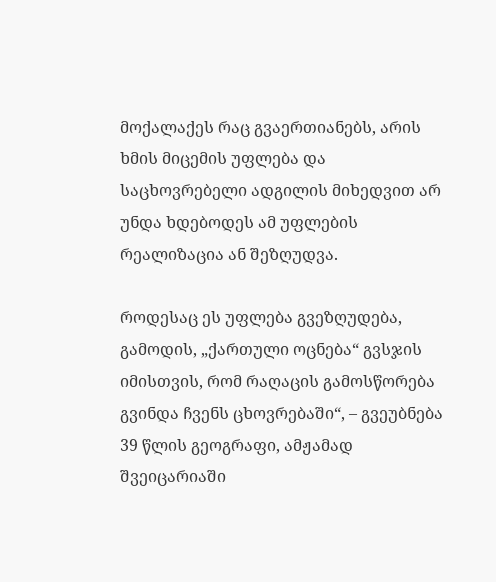მოქალაქეს რაც გვაერთიანებს, არის ხმის მიცემის უფლება და საცხოვრებელი ადგილის მიხედვით არ უნდა ხდებოდეს ამ უფლების რეალიზაცია ან შეზღუდვა.

როდესაც ეს უფლება გვეზღუდება, გამოდის, „ქართული ოცნება“ გვსჯის იმისთვის, რომ რაღაცის გამოსწორება გვინდა ჩვენს ცხოვრებაში“, – გვეუბნება 39 წლის გეოგრაფი, ამჟამად შვეიცარიაში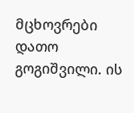მცხოვრები დათო გოგიშვილი. ის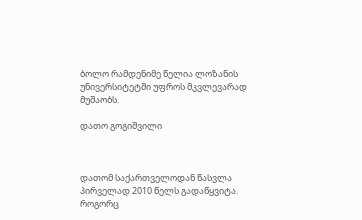ბოლო რამდენიმე წელია ლოზანის უნივერსიტეტში უფროს მკვლევარად მუშაობს.

დათო გოგიშვილი



დათომ საქართველოდან წასვლა პირველად 2010 წელს გადაწყვიტა. როგორც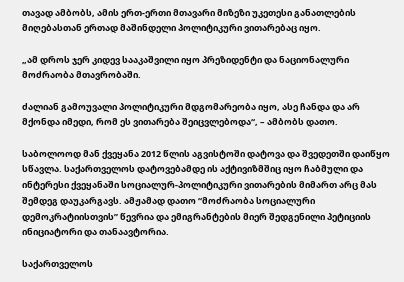თავად ამბობს, ამის ერთ-ერთი მთავარი მიზეზი უკეთესი განათლების მიღებასთან ერთად მაშინდელი პოლიტიკური ვითარებაც იყო.

„ამ დროს ჯერ კიდევ სააკაშვილი იყო პრეზიდენტი და ნაციონალური მოძრაობა მთავრობაში.

ძალიან გამოუვალი პოლიტიკური მდგომარეობა იყო, ასე ჩანდა და არ მქონდა იმედი, რომ ეს ვითარება შეიცვლებოდა“, – ამბობს დათო.

საბოლოოდ მან ქვეყანა 2012 წლის აგვისტოში დატოვა და შვედეთში დაიწყო სწავლა. საქართველოს დატოვებამდე ის აქტივიზმშიც იყო ჩაბმული და ინტერესი ქვეყანაში სოციალურ-პოლიტიკური ვითარების მიმართ არც მას შემდეგ დაუკარგავს. ამჟამად დათო “მოძრაობა სოციალური დემოკრატიისთვის” წევრია და ემიგრანტების მიერ შედგენილი პეტიციის ინიციატორი და თანაავტორია.

საქართველოს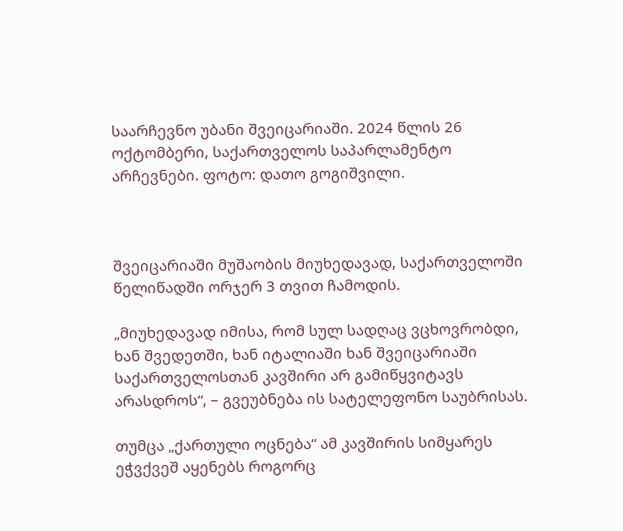საარჩევნო უბანი შვეიცარიაში. 2024 წლის 26 ოქტომბერი, საქართველოს საპარლამენტო არჩევნები. ფოტო: დათო გოგიშვილი.



შვეიცარიაში მუშაობის მიუხედავად, საქართველოში წელიწადში ორჯერ 3 თვით ჩამოდის.

„მიუხედავად იმისა, რომ სულ სადღაც ვცხოვრობდი, ხან შვედეთში, ხან იტალიაში ხან შვეიცარიაში საქართველოსთან კავშირი არ გამიწყვიტავს არასდროს“, – გვეუბნება ის სატელეფონო საუბრისას.

თუმცა „ქართული ოცნება“ ამ კავშირის სიმყარეს ეჭვქვეშ აყენებს როგორც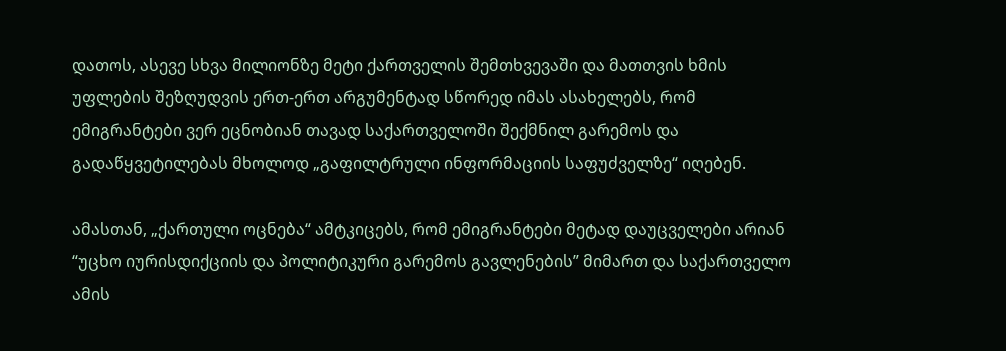დათოს, ასევე სხვა მილიონზე მეტი ქართველის შემთხვევაში და მათთვის ხმის უფლების შეზღუდვის ერთ-ერთ არგუმენტად სწორედ იმას ასახელებს, რომ ემიგრანტები ვერ ეცნობიან თავად საქართველოში შექმნილ გარემოს და გადაწყვეტილებას მხოლოდ „გაფილტრული ინფორმაციის საფუძველზე“ იღებენ.

ამასთან, „ქართული ოცნება“ ამტკიცებს, რომ ემიგრანტები მეტად დაუცველები არიან “უცხო იურისდიქციის და პოლიტიკური გარემოს გავლენების” მიმართ და საქართველო ამის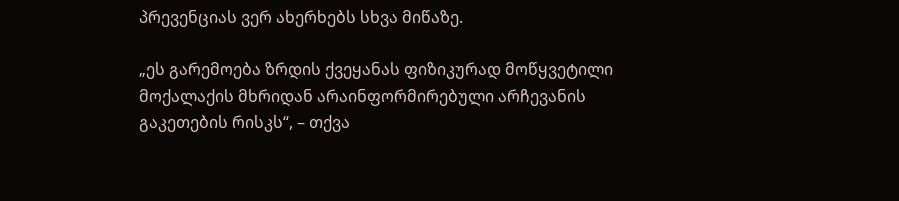პრევენციას ვერ ახერხებს სხვა მიწაზე.

„ეს გარემოება ზრდის ქვეყანას ფიზიკურად მოწყვეტილი მოქალაქის მხრიდან არაინფორმირებული არჩევანის გაკეთების რისკს“, – თქვა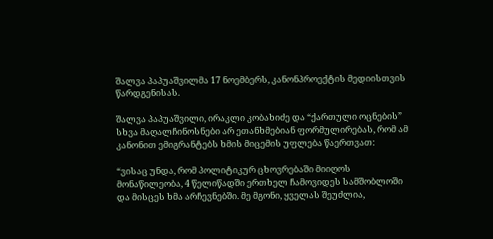შალვა პაპუაშვილმა 17 ნოემბერს, კანონპროექტის მედიისთვის წარდგენისას.

შალვა პაპუაშვილი, ირაკლი კობახიძე და “ქართული ოცნების” სხვა მაღალჩინოსნები არ ეთანხმებიან ფორმულირებას, რომ ამ კანონით ემიგრანტებს ხმის მიცემის უფლება წაერთვათ:

“ვისაც უნდა, რომ პოლიტიკურ ცხოვრებაში მიიღოს მონაწილეობა, 4 წელიწადში ერთხელ ჩამოვიდეს სამშობლოში და მისცეს ხმა არჩევნებში. მე მგონი, ყველას შეუძლია,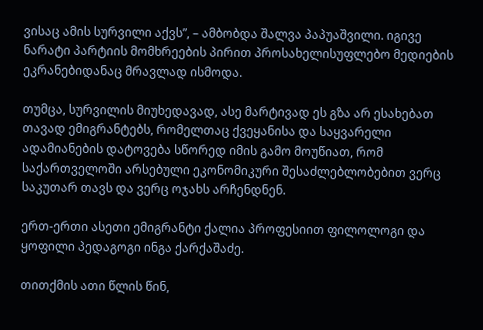ვისაც ამის სურვილი აქვს”, – ამბობდა შალვა პაპუაშვილი. იგივე ნარატი პარტიის მომხრეების პირით პროსახელისუფლებო მედიების ეკრანებიდანაც მრავლად ისმოდა.

თუმცა, სურვილის მიუხედავად, ასე მარტივად ეს გზა არ ესახებათ თავად ემიგრანტებს, რომელთაც ქვეყანისა და საყვარელი ადამიანების დატოვება სწორედ იმის გამო მოუწიათ, რომ საქართველოში არსებული ეკონომიკური შესაძლებლობებით ვერც საკუთარ თავს და ვერც ოჯახს არჩენდნენ.

ერთ-ერთი ასეთი ემიგრანტი ქალია პროფესიით ფილოლოგი და ყოფილი პედაგოგი ინგა ქარქაშაძე.

თითქმის ათი წლის წინ,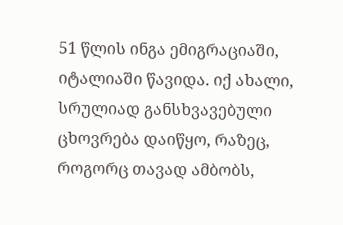51 წლის ინგა ემიგრაციაში, იტალიაში წავიდა. იქ ახალი, სრულიად განსხვავებული ცხოვრება დაიწყო, რაზეც, როგორც თავად ამბობს,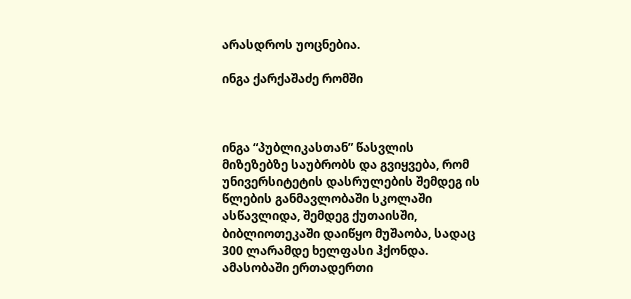არასდროს უოცნებია.

ინგა ქარქაშაძე რომში



ინგა “პუბლიკასთან” წასვლის მიზეზებზე საუბრობს და გვიყვება, რომ უნივერსიტეტის დასრულების შემდეგ ის წლების განმავლობაში სკოლაში ასწავლიდა, შემდეგ ქუთაისში, ბიბლიოთეკაში დაიწყო მუშაობა, სადაც 300 ლარამდე ხელფასი ჰქონდა. ამასობაში ერთადერთი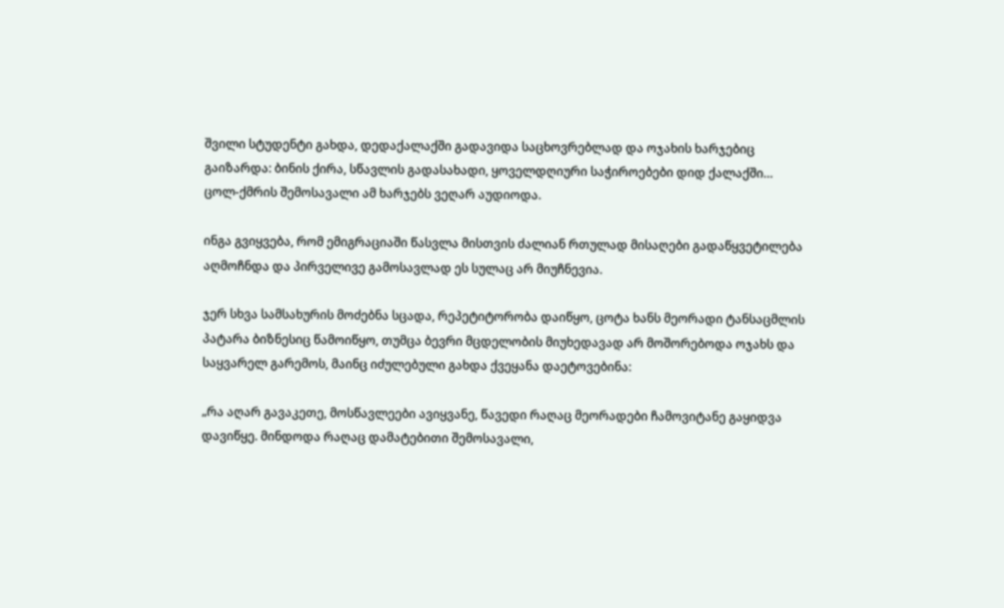შვილი სტუდენტი გახდა, დედაქალაქში გადავიდა საცხოვრებლად და ოჯახის ხარჯებიც გაიზარდა: ბინის ქირა, სწავლის გადასახადი, ყოველდღიური საჭიროებები დიდ ქალაქში… ცოლ-ქმრის შემოსავალი ამ ხარჯებს ვეღარ აუდიოდა.

ინგა გვიყვება, რომ ემიგრაციაში წასვლა მისთვის ძალიან რთულად მისაღები გადაწყვეტილება აღმოჩნდა და პირველივე გამოსავლად ეს სულაც არ მიუჩნევია.

ჯერ სხვა სამსახურის მოძებნა სცადა, რეპეტიტორობა დაიწყო, ცოტა ხანს მეორადი ტანსაცმლის პატარა ბიზნესიც წამოიწყო, თუმცა ბევრი მცდელობის მიუხედავად არ მოშორებოდა ოჯახს და საყვარელ გარემოს, მაინც იძულებული გახდა ქვეყანა დაეტოვებინა:

„რა აღარ გავაკეთე, მოსწავლეები ავიყვანე, წავედი რაღაც მეორადები ჩამოვიტანე გაყიდვა დავიწყე. მინდოდა რაღაც დამატებითი შემოსავალი,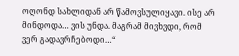ოღონდ სახლიდან არ წამოვსულიყავი. ისე არ მინდოდა… ვის უნდა. მაგრამ მივხვდი, რომ ვერ გადავრჩებოდი…“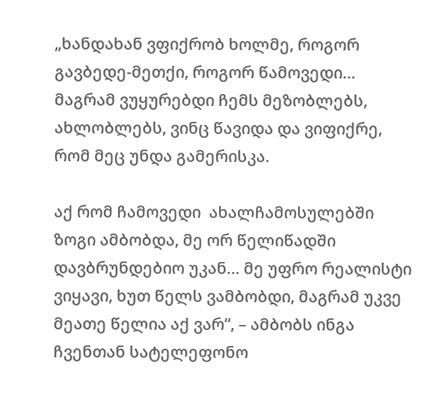„ხანდახან ვფიქრობ ხოლმე, როგორ გავბედე-მეთქი, როგორ წამოვედი… მაგრამ ვუყურებდი ჩემს მეზობლებს, ახლობლებს, ვინც წავიდა და ვიფიქრე, რომ მეც უნდა გამერისკა.

აქ რომ ჩამოვედი  ახალჩამოსულებში ზოგი ამბობდა, მე ორ წელიწადში დავბრუნდებიო უკან… მე უფრო რეალისტი ვიყავი, ხუთ წელს ვამბობდი, მაგრამ უკვე მეათე წელია აქ ვარ“, – ამბობს ინგა ჩვენთან სატელეფონო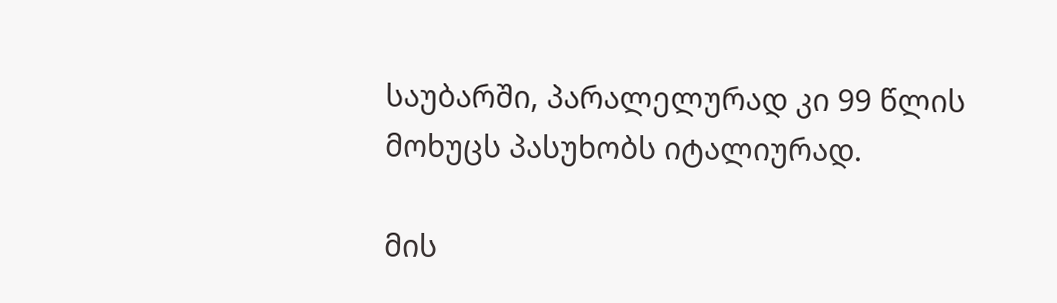საუბარში, პარალელურად კი 99 წლის მოხუცს პასუხობს იტალიურად.

მის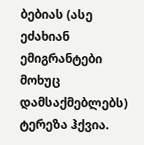ბებიას (ასე ეძახიან ემიგრანტები მოხუც დამსაქმებლებს) ტერეზა ჰქვია.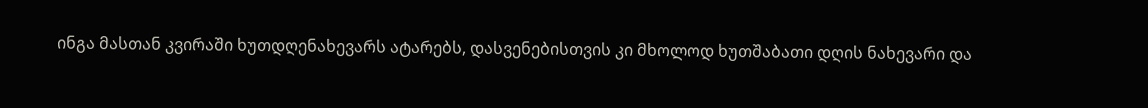ინგა მასთან კვირაში ხუთდღენახევარს ატარებს, დასვენებისთვის კი მხოლოდ ხუთშაბათი დღის ნახევარი და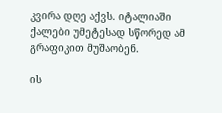კვირა დღე აქვს. იტალიაში ქალები უმეტესად სწორედ ამ გრაფიკით მუშაობენ.

ის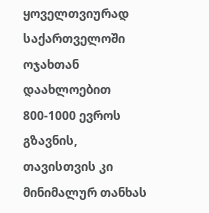ყოველთვიურად საქართველოში ოჯახთან დაახლოებით 800-1000 ევროს გზავნის, თავისთვის კი მინიმალურ თანხას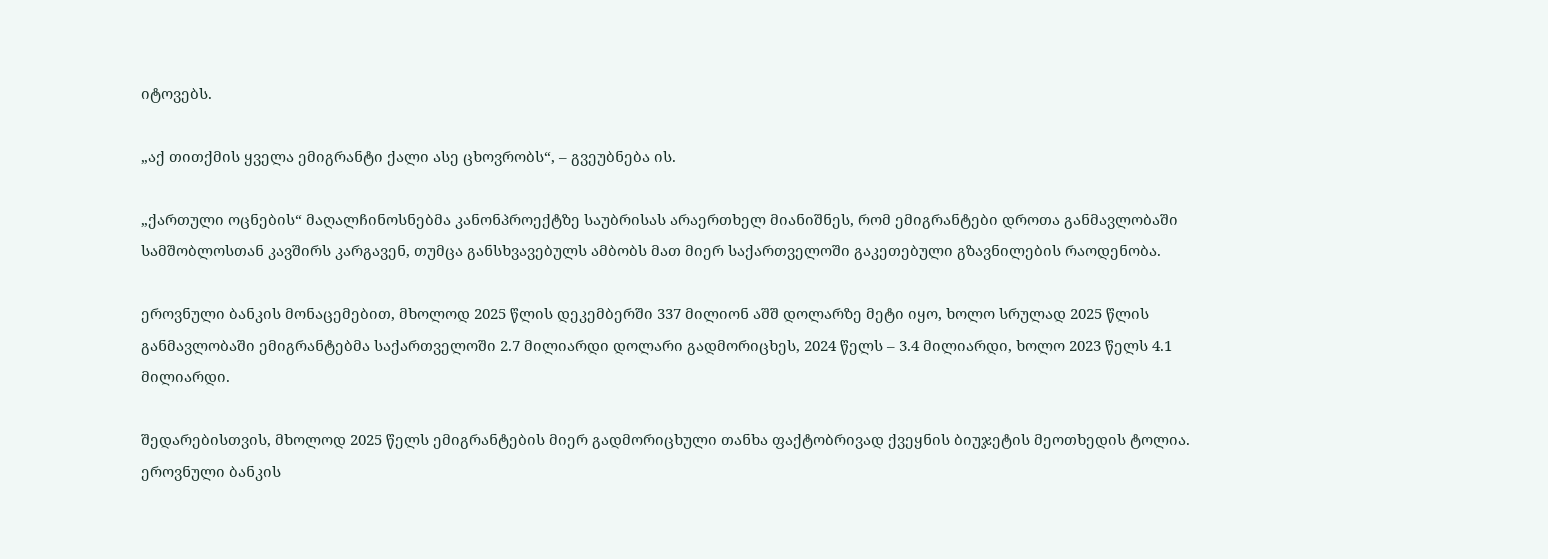იტოვებს.

„აქ თითქმის ყველა ემიგრანტი ქალი ასე ცხოვრობს“, – გვეუბნება ის.

„ქართული ოცნების“ მაღალჩინოსნებმა კანონპროექტზე საუბრისას არაერთხელ მიანიშნეს, რომ ემიგრანტები დროთა განმავლობაში სამშობლოსთან კავშირს კარგავენ, თუმცა განსხვავებულს ამბობს მათ მიერ საქართველოში გაკეთებული გზავნილების რაოდენობა.

ეროვნული ბანკის მონაცემებით, მხოლოდ 2025 წლის დეკემბერში 337 მილიონ აშშ დოლარზე მეტი იყო, ხოლო სრულად 2025 წლის განმავლობაში ემიგრანტებმა საქართველოში 2.7 მილიარდი დოლარი გადმორიცხეს, 2024 წელს – 3.4 მილიარდი, ხოლო 2023 წელს 4.1 მილიარდი.

შედარებისთვის, მხოლოდ 2025 წელს ემიგრანტების მიერ გადმორიცხული თანხა ფაქტობრივად ქვეყნის ბიუჯეტის მეოთხედის ტოლია. ეროვნული ბანკის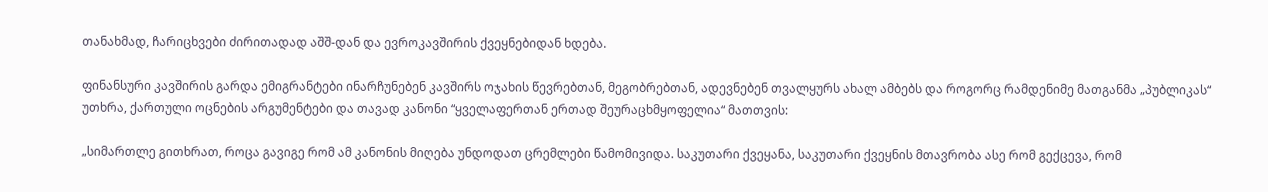თანახმად, ჩარიცხვები ძირითადად აშშ-დან და ევროკავშირის ქვეყნებიდან ხდება.

ფინანსური კავშირის გარდა ემიგრანტები ინარჩუნებენ კავშირს ოჯახის წევრებთან, მეგობრებთან, ადევნებენ თვალყურს ახალ ამბებს და როგორც რამდენიმე მათგანმა „პუბლიკას“ უთხრა, ქართული ოცნების არგუმენტები და თავად კანონი “ყველაფერთან ერთად შეურაცხმყოფელია“ მათთვის:

„სიმართლე გითხრათ, როცა გავიგე რომ ამ კანონის მიღება უნდოდათ ცრემლები წამომივიდა. საკუთარი ქვეყანა, საკუთარი ქვეყნის მთავრობა ასე რომ გექცევა, რომ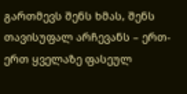გართმევს შენს ხმას, შენს თავისუფალ არჩევანს – ერთ-ერთ ყველაზე ფასეულ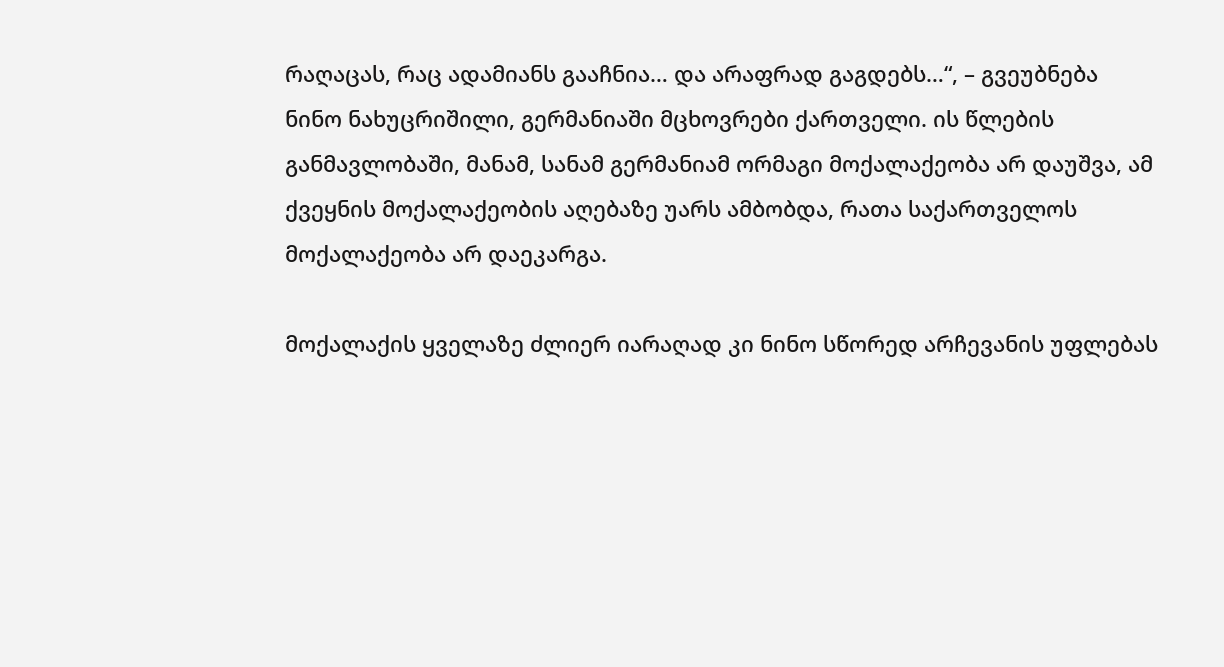რაღაცას, რაც ადამიანს გააჩნია… და არაფრად გაგდებს…“, – გვეუბნება ნინო ნახუცრიშილი, გერმანიაში მცხოვრები ქართველი. ის წლების განმავლობაში, მანამ, სანამ გერმანიამ ორმაგი მოქალაქეობა არ დაუშვა, ამ ქვეყნის მოქალაქეობის აღებაზე უარს ამბობდა, რათა საქართველოს მოქალაქეობა არ დაეკარგა.

მოქალაქის ყველაზე ძლიერ იარაღად კი ნინო სწორედ არჩევანის უფლებას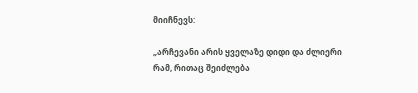მიიჩნევს:

„არჩევანი არის ყველაზე დიდი და ძლიერი რამ, რითაც შეიძლება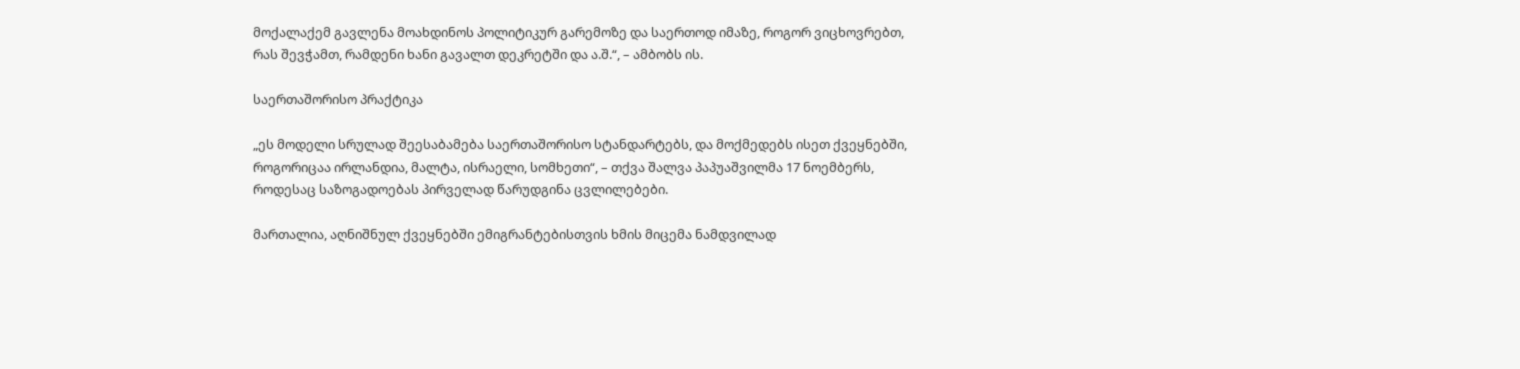მოქალაქემ გავლენა მოახდინოს პოლიტიკურ გარემოზე და საერთოდ იმაზე, როგორ ვიცხოვრებთ, რას შევჭამთ, რამდენი ხანი გავალთ დეკრეტში და ა.შ.“, – ამბობს ის.

საერთაშორისო პრაქტიკა

„ეს მოდელი სრულად შეესაბამება საერთაშორისო სტანდარტებს, და მოქმედებს ისეთ ქვეყნებში, როგორიცაა ირლანდია, მალტა, ისრაელი, სომხეთი“, – თქვა შალვა პაპუაშვილმა 17 ნოემბერს, როდესაც საზოგადოებას პირველად წარუდგინა ცვლილებები.

მართალია, აღნიშნულ ქვეყნებში ემიგრანტებისთვის ხმის მიცემა ნამდვილად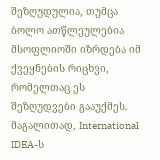შეზღუდულია, თუმცა ბოლო ათწლეულებია მსოფლიოში იზრდება იმ ქვეყნების რიცხვი, რომელთაც ეს შეზღუდვები გააუქმეს. მაგალითად, International IDEA-ს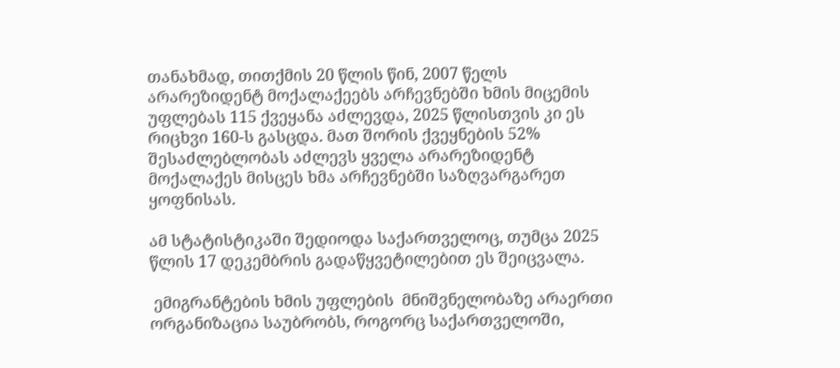თანახმად, თითქმის 20 წლის წინ, 2007 წელს არარეზიდენტ მოქალაქეებს არჩევნებში ხმის მიცემის უფლებას 115 ქვეყანა აძლევდა, 2025 წლისთვის კი ეს რიცხვი 160-ს გასცდა. მათ შორის ქვეყნების 52% შესაძლებლობას აძლევს ყველა არარეზიდენტ მოქალაქეს მისცეს ხმა არჩევნებში საზღვარგარეთ ყოფნისას.

ამ სტატისტიკაში შედიოდა საქართველოც, თუმცა 2025 წლის 17 დეკემბრის გადაწყვეტილებით ეს შეიცვალა.

 ემიგრანტების ხმის უფლების  მნიშვნელობაზე არაერთი ორგანიზაცია საუბრობს, როგორც საქართველოში,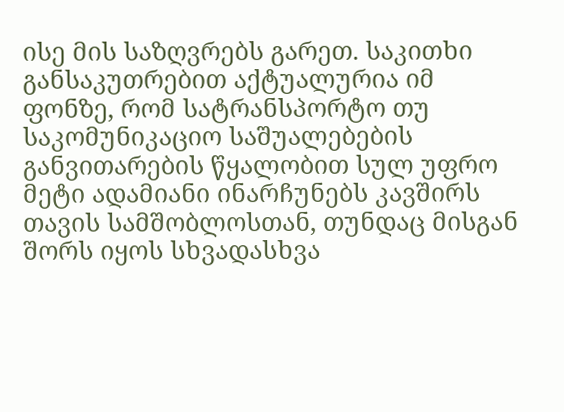ისე მის საზღვრებს გარეთ. საკითხი განსაკუთრებით აქტუალურია იმ ფონზე, რომ სატრანსპორტო თუ საკომუნიკაციო საშუალებების განვითარების წყალობით სულ უფრო მეტი ადამიანი ინარჩუნებს კავშირს თავის სამშობლოსთან, თუნდაც მისგან შორს იყოს სხვადასხვა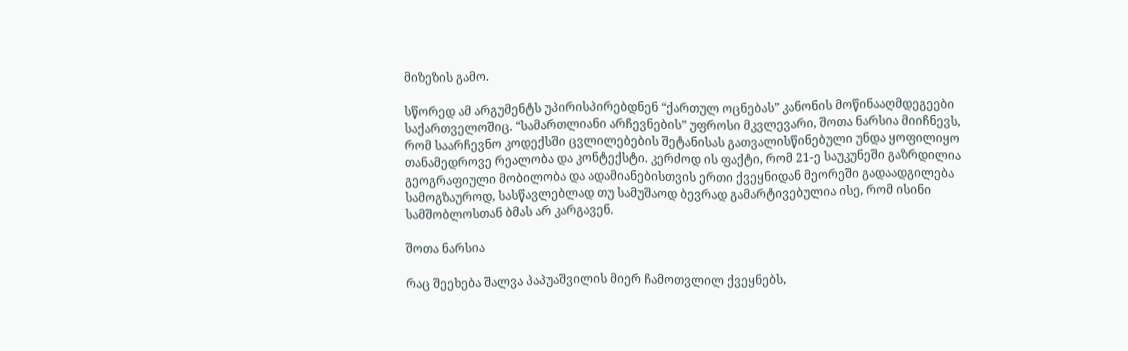მიზეზის გამო.

სწორედ ამ არგუმენტს უპირისპირებდნენ “ქართულ ოცნებას” კანონის მოწინააღმდეგეები საქართველოშიც. “სამართლიანი არჩევნების” უფროსი მკვლევარი, შოთა ნარსია მიიჩნევს, რომ საარჩევნო კოდექსში ცვლილებების შეტანისას გათვალისწინებული უნდა ყოფილიყო თანამედროვე რეალობა და კონტექსტი. კერძოდ ის ფაქტი, რომ 21-ე საუკუნეში გაზრდილია გეოგრაფიული მობილობა და ადამიანებისთვის ერთი ქვეყნიდან მეორეში გადაადგილება სამოგზაუროდ, სასწავლებლად თუ სამუშაოდ ბევრად გამარტივებულია ისე, რომ ისინი სამშობლოსთან ბმას არ კარგავენ.

შოთა ნარსია

რაც შეეხება შალვა პაპუაშვილის მიერ ჩამოთვლილ ქვეყნებს,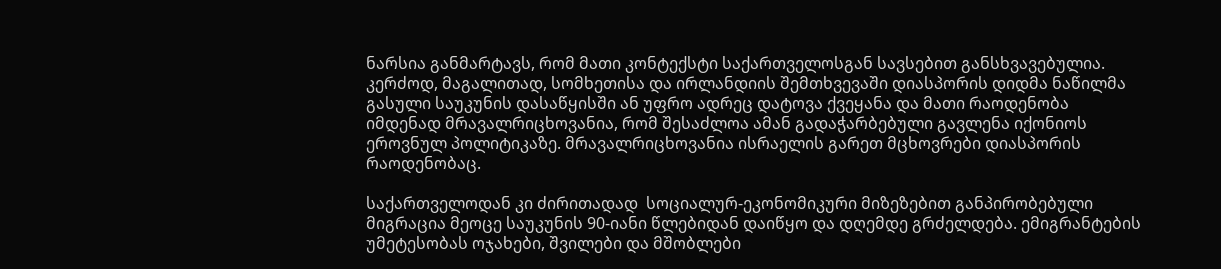ნარსია განმარტავს, რომ მათი კონტექსტი საქართველოსგან სავსებით განსხვავებულია. კერძოდ, მაგალითად, სომხეთისა და ირლანდიის შემთხვევაში დიასპორის დიდმა ნაწილმა გასული საუკუნის დასაწყისში ან უფრო ადრეც დატოვა ქვეყანა და მათი რაოდენობა იმდენად მრავალრიცხოვანია, რომ შესაძლოა ამან გადაჭარბებული გავლენა იქონიოს ეროვნულ პოლიტიკაზე. მრავალრიცხოვანია ისრაელის გარეთ მცხოვრები დიასპორის რაოდენობაც.

საქართველოდან კი ძირითადად  სოციალურ-ეკონომიკური მიზეზებით განპირობებული მიგრაცია მეოცე საუკუნის 90-იანი წლებიდან დაიწყო და დღემდე გრძელდება. ემიგრანტების უმეტესობას ოჯახები, შვილები და მშობლები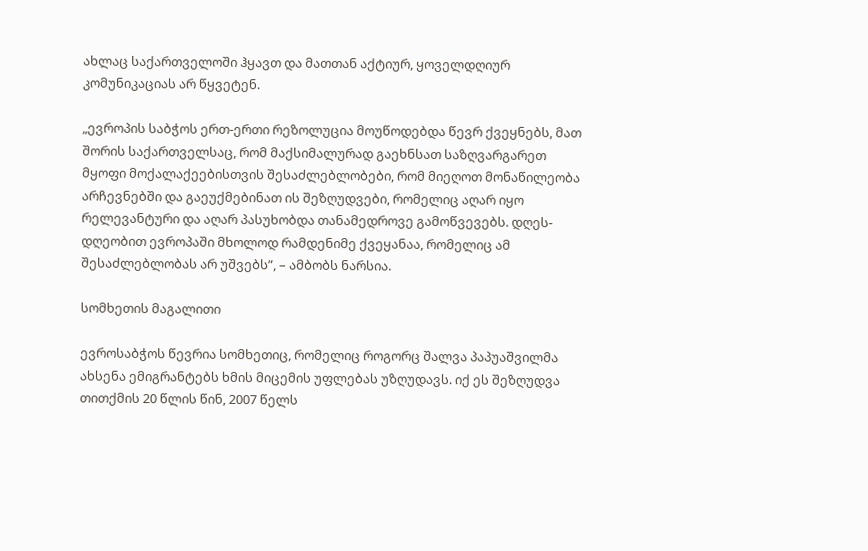ახლაც საქართველოში ჰყავთ და მათთან აქტიურ, ყოველდღიურ კომუნიკაციას არ წყვეტენ.

„ევროპის საბჭოს ერთ-ერთი რეზოლუცია მოუწოდებდა წევრ ქვეყნებს, მათ შორის საქართველსაც, რომ მაქსიმალურად გაეხნსათ საზღვარგარეთ მყოფი მოქალაქეებისთვის შესაძლებლობები, რომ მიეღოთ მონაწილეობა არჩევნებში და გაეუქმებინათ ის შეზღუდვები, რომელიც აღარ იყო რელევანტური და აღარ პასუხობდა თანამედროვე გამოწვევებს. დღეს-დღეობით ევროპაში მხოლოდ რამდენიმე ქვეყანაა, რომელიც ამ შესაძლებლობას არ უშვებს”, – ამბობს ნარსია.

სომხეთის მაგალითი

ევროსაბჭოს წევრია სომხეთიც, რომელიც როგორც შალვა პაპუაშვილმა ახსენა ემიგრანტებს ხმის მიცემის უფლებას უზღუდავს. იქ ეს შეზღუდვა თითქმის 20 წლის წინ, 2007 წელს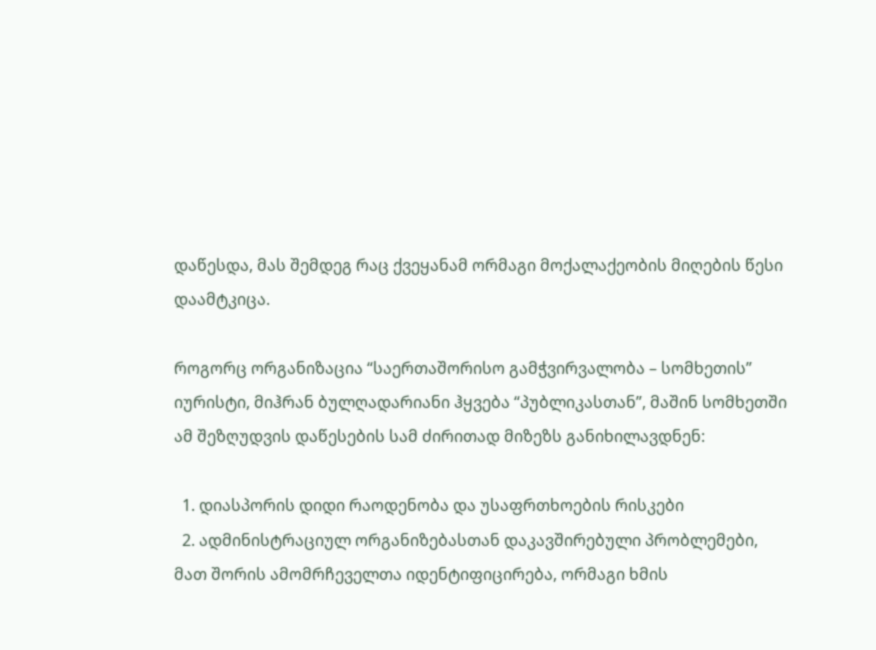დაწესდა, მას შემდეგ რაც ქვეყანამ ორმაგი მოქალაქეობის მიღების წესი დაამტკიცა.

როგორც ორგანიზაცია “საერთაშორისო გამჭვირვალობა – სომხეთის” იურისტი, მიჰრან ბულღადარიანი ჰყვება “პუბლიკასთან”, მაშინ სომხეთში ამ შეზღუდვის დაწესების სამ ძირითად მიზეზს განიხილავდნენ:

  1. დიასპორის დიდი რაოდენობა და უსაფრთხოების რისკები
  2. ადმინისტრაციულ ორგანიზებასთან დაკავშირებული პრობლემები, მათ შორის ამომრჩეველთა იდენტიფიცირება, ორმაგი ხმის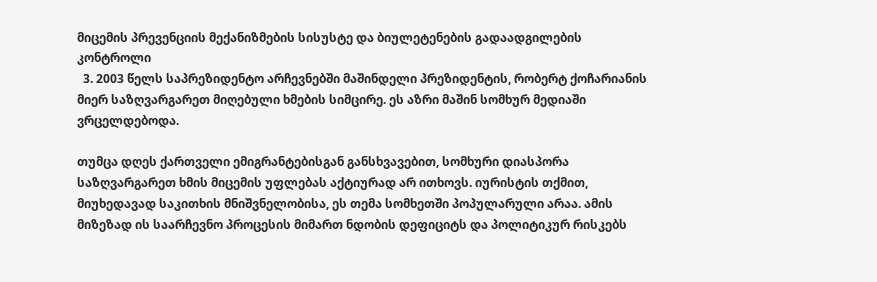მიცემის პრევენციის მექანიზმების სისუსტე და ბიულეტენების გადაადგილების კონტროლი
  3. 2003 წელს საპრეზიდენტო არჩევნებში მაშინდელი პრეზიდენტის, რობერტ ქოჩარიანის მიერ საზღვარგარეთ მიღებული ხმების სიმცირე. ეს აზრი მაშინ სომხურ მედიაში ვრცელდებოდა.

თუმცა დღეს ქართველი ემიგრანტებისგან განსხვავებით, სომხური დიასპორა საზღვარგარეთ ხმის მიცემის უფლებას აქტიურად არ ითხოვს. იურისტის თქმით, მიუხედავად საკითხის მნიშვნელობისა, ეს თემა სომხეთში პოპულარული არაა. ამის მიზეზად ის საარჩევნო პროცესის მიმართ ნდობის დეფიციტს და პოლიტიკურ რისკებს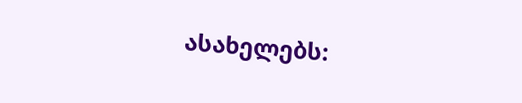ასახელებს: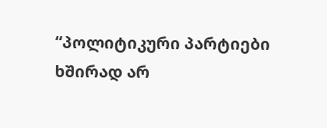“პოლიტიკური პარტიები ხშირად არ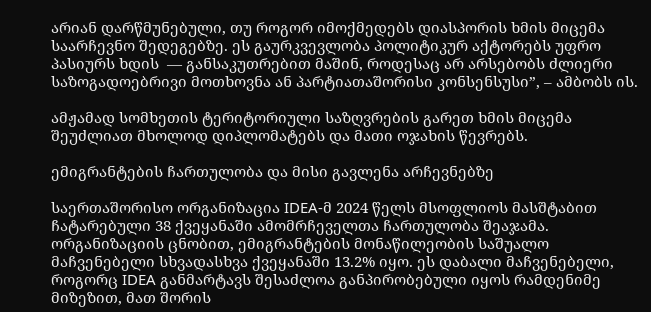არიან დარწმუნებული, თუ როგორ იმოქმედებს დიასპორის ხმის მიცემა საარჩევნო შედეგებზე. ეს გაურკვევლობა პოლიტიკურ აქტორებს უფრო პასიურს ხდის  — განსაკუთრებით მაშინ, როდესაც არ არსებობს ძლიერი საზოგადოებრივი მოთხოვნა ან პარტიათაშორისი კონსენსუსი”, – ამბობს ის.

ამჟამად სომხეთის ტერიტორიული საზღვრების გარეთ ხმის მიცემა შეუძლიათ მხოლოდ დიპლომატებს და მათი ოჯახის წევრებს.

ემიგრანტების ჩართულობა და მისი გავლენა არჩევნებზე

საერთაშორისო ორგანიზაცია IDEA-მ 2024 წელს მსოფლიოს მასშტაბით ჩატარებული 38 ქვეყანაში ამომრჩეველთა ჩართულობა შეაჯამა. ორგანიზაციის ცნობით, ემიგრანტების მონაწილეობის საშუალო მაჩვენებელი სხვადასხვა ქვეყანაში 13.2% იყო. ეს დაბალი მაჩვენებელი, როგორც IDEA განმარტავს შესაძლოა განპირობებული იყოს რამდენიმე მიზეზით, მათ შორის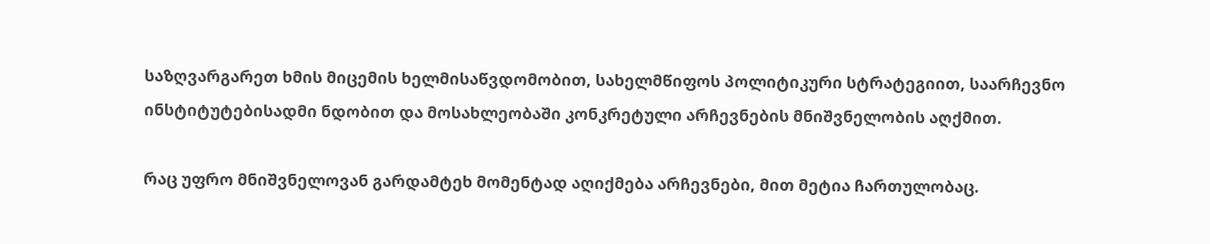საზღვარგარეთ ხმის მიცემის ხელმისაწვდომობით, სახელმწიფოს პოლიტიკური სტრატეგიით, საარჩევნო ინსტიტუტებისადმი ნდობით და მოსახლეობაში კონკრეტული არჩევნების მნიშვნელობის აღქმით.

რაც უფრო მნიშვნელოვან გარდამტეხ მომენტად აღიქმება არჩევნები, მით მეტია ჩართულობაც.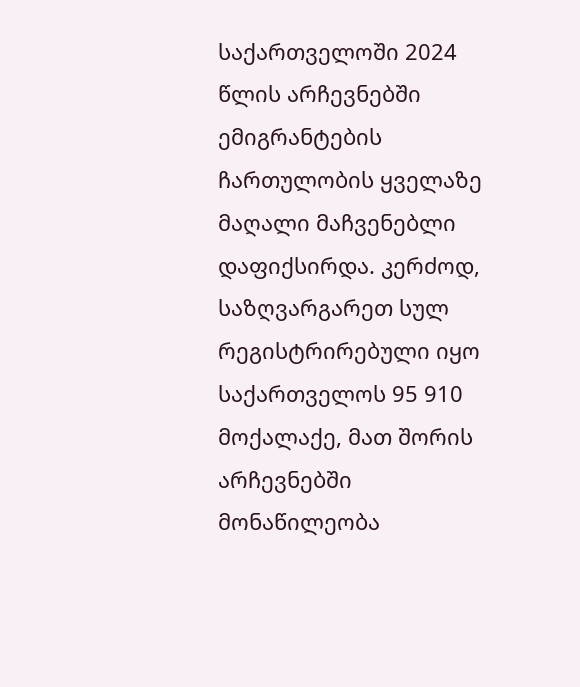საქართველოში 2024 წლის არჩევნებში ემიგრანტების ჩართულობის ყველაზე მაღალი მაჩვენებლი დაფიქსირდა. კერძოდ, საზღვარგარეთ სულ რეგისტრირებული იყო საქართველოს 95 910 მოქალაქე, მათ შორის არჩევნებში მონაწილეობა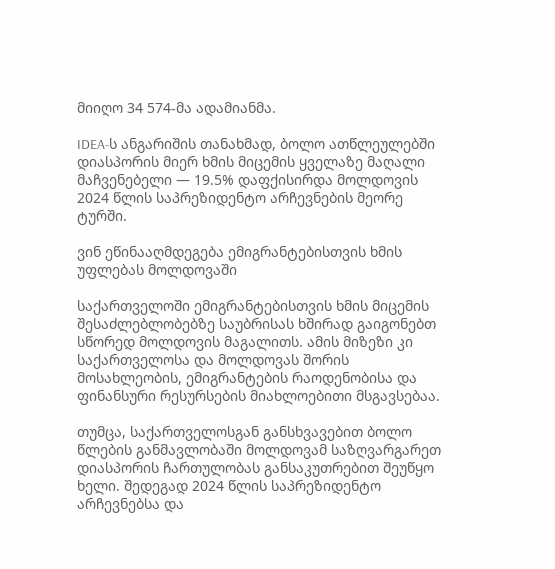მიიღო 34 574-მა ადამიანმა.

IDEA-ს ანგარიშის თანახმად, ბოლო ათწლეულებში დიასპორის მიერ ხმის მიცემის ყველაზე მაღალი მაჩვენებელი — 19.5% დაფქისირდა მოლდოვის 2024 წლის საპრეზიდენტო არჩევნების მეორე ტურში.

ვინ ეწინააღმდეგება ემიგრანტებისთვის ხმის უფლებას მოლდოვაში

საქართველოში ემიგრანტებისთვის ხმის მიცემის შესაძლებლობებზე საუბრისას ხშირად გაიგონებთ სწორედ მოლდოვის მაგალითს. ამის მიზეზი კი საქართველოსა და მოლდოვას შორის მოსახლეობის, ემიგრანტების რაოდენობისა და ფინანსური რესურსების მიახლოებითი მსგავსებაა.

თუმცა, საქართველოსგან განსხვავებით ბოლო წლების განმავლობაში მოლდოვამ საზღვარგარეთ დიასპორის ჩართულობას განსაკუთრებით შეუწყო ხელი. შედეგად 2024 წლის საპრეზიდენტო არჩევნებსა და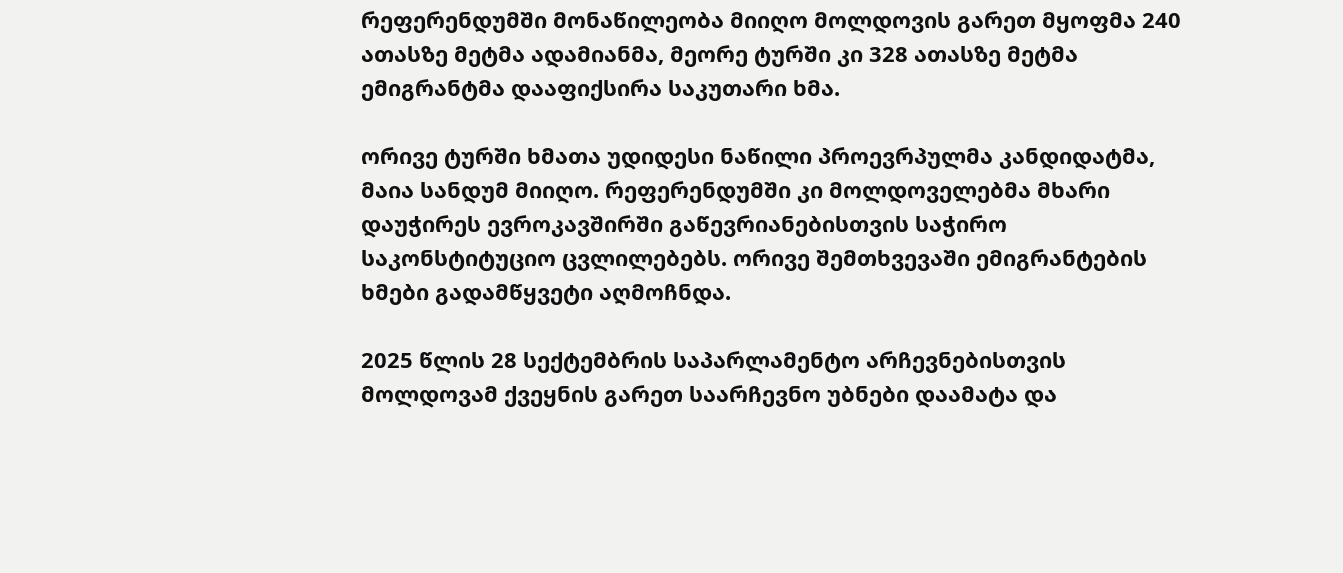რეფერენდუმში მონაწილეობა მიიღო მოლდოვის გარეთ მყოფმა 240 ათასზე მეტმა ადამიანმა, მეორე ტურში კი 328 ათასზე მეტმა ემიგრანტმა დააფიქსირა საკუთარი ხმა.

ორივე ტურში ხმათა უდიდესი ნაწილი პროევრპულმა კანდიდატმა, მაია სანდუმ მიიღო. რეფერენდუმში კი მოლდოველებმა მხარი დაუჭირეს ევროკავშირში გაწევრიანებისთვის საჭირო საკონსტიტუციო ცვლილებებს. ორივე შემთხვევაში ემიგრანტების ხმები გადამწყვეტი აღმოჩნდა.

2025 წლის 28 სექტემბრის საპარლამენტო არჩევნებისთვის მოლდოვამ ქვეყნის გარეთ საარჩევნო უბნები დაამატა და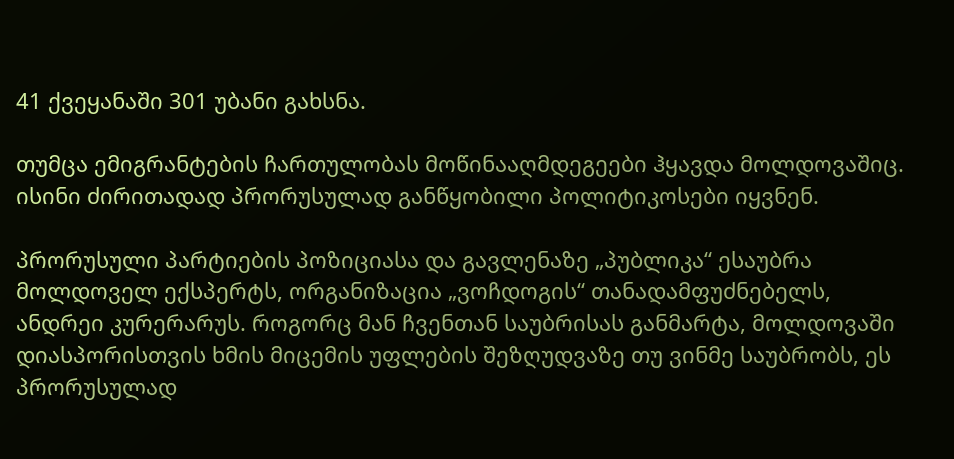41 ქვეყანაში 301 უბანი გახსნა.

თუმცა ემიგრანტების ჩართულობას მოწინააღმდეგეები ჰყავდა მოლდოვაშიც. ისინი ძირითადად პრორუსულად განწყობილი პოლიტიკოსები იყვნენ.

პრორუსული პარტიების პოზიციასა და გავლენაზე „პუბლიკა“ ესაუბრა მოლდოველ ექსპერტს, ორგანიზაცია „ვოჩდოგის“ თანადამფუძნებელს, ანდრეი კურერარუს. როგორც მან ჩვენთან საუბრისას განმარტა, მოლდოვაში დიასპორისთვის ხმის მიცემის უფლების შეზღუდვაზე თუ ვინმე საუბრობს, ეს პრორუსულად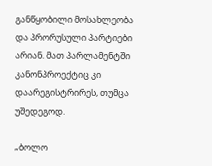განწყობილი მოსახლეობა და პრორუსული პარტიები არიან. მათ პარლამენტში კანონპროექტიც კი დაარეგისტრირეს, თუმცა უშედეგოდ.

„ბოლო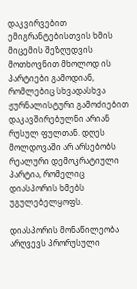დაკვირვებით ემიგრანტებისთვის ხმის მიცემის შეზღუდვის მოთხოვნით მხოლოდ ის პარტიები გამოდიან, რომლებიც სხვადასხვა ჟურნალისტური გამოძიებით დაკავშირებულნი არიან რუსულ ფულთან. დღეს მოლდოვაში არ არსებობს რეალური დემოკრატიული პარტია, რომელიც დიასპორის ხმებს უგულებელყოფს.

დიასპორის მონაწილეობა არღვევს პრორუსული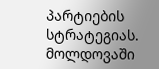პარტიების სტრატეგიას. მოლდოვაში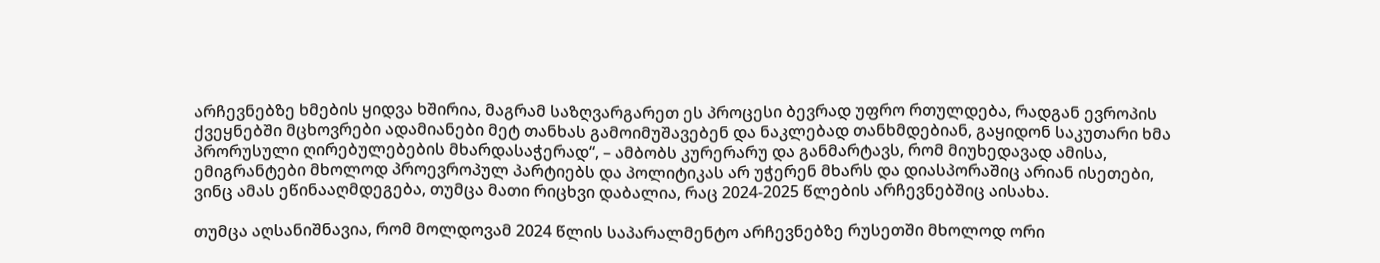არჩევნებზე ხმების ყიდვა ხშირია, მაგრამ საზღვარგარეთ ეს პროცესი ბევრად უფრო რთულდება, რადგან ევროპის ქვეყნებში მცხოვრები ადამიანები მეტ თანხას გამოიმუშავებენ და ნაკლებად თანხმდებიან, გაყიდონ საკუთარი ხმა პრორუსული ღირებულებების მხარდასაჭერად“, – ამბობს კურერარუ და განმარტავს, რომ მიუხედავად ამისა, ემიგრანტები მხოლოდ პროევროპულ პარტიებს და პოლიტიკას არ უჭერენ მხარს და დიასპორაშიც არიან ისეთები, ვინც ამას ეწინააღმდეგება, თუმცა მათი რიცხვი დაბალია, რაც 2024-2025 წლების არჩევნებშიც აისახა.

თუმცა აღსანიშნავია, რომ მოლდოვამ 2024 წლის საპარალმენტო არჩევნებზე რუსეთში მხოლოდ ორი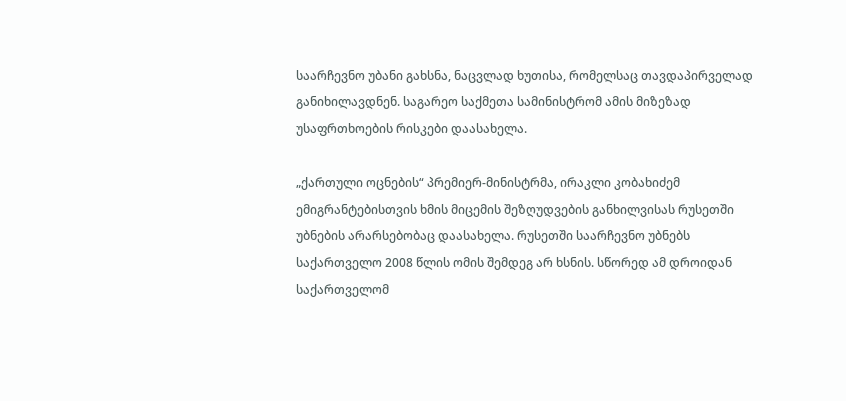საარჩევნო უბანი გახსნა, ნაცვლად ხუთისა, რომელსაც თავდაპირველად განიხილავდნენ. საგარეო საქმეთა სამინისტრომ ამის მიზეზად უსაფრთხოების რისკები დაასახელა.

„ქართული ოცნების“ პრემიერ-მინისტრმა, ირაკლი კობახიძემ ემიგრანტებისთვის ხმის მიცემის შეზღუდვების განხილვისას რუსეთში უბნების არარსებობაც დაასახელა. რუსეთში საარჩევნო უბნებს საქართველო 2008 წლის ომის შემდეგ არ ხსნის. სწორედ ამ დროიდან საქართველომ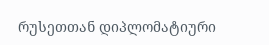რუსეთთან დიპლომატიური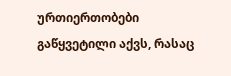ურთიერთობები გაწყვეტილი აქვს, რასაც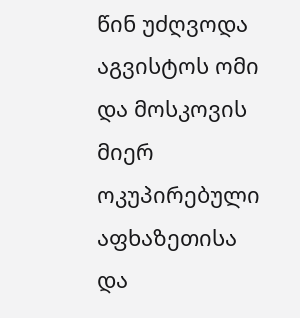წინ უძღვოდა აგვისტოს ომი და მოსკოვის მიერ ოკუპირებული აფხაზეთისა და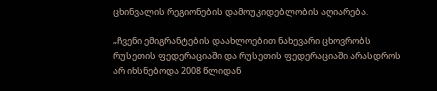ცხინვალის რეგიონების დამოუკიდებლობის აღიარება.

„ჩვენი ემიგრანტების დაახლოებით ნახევარი ცხოვრობს რუსეთის ფედერაციაში და რუსეთის ფედერაციაში არასდროს არ იხსნებოდა 2008 წლიდან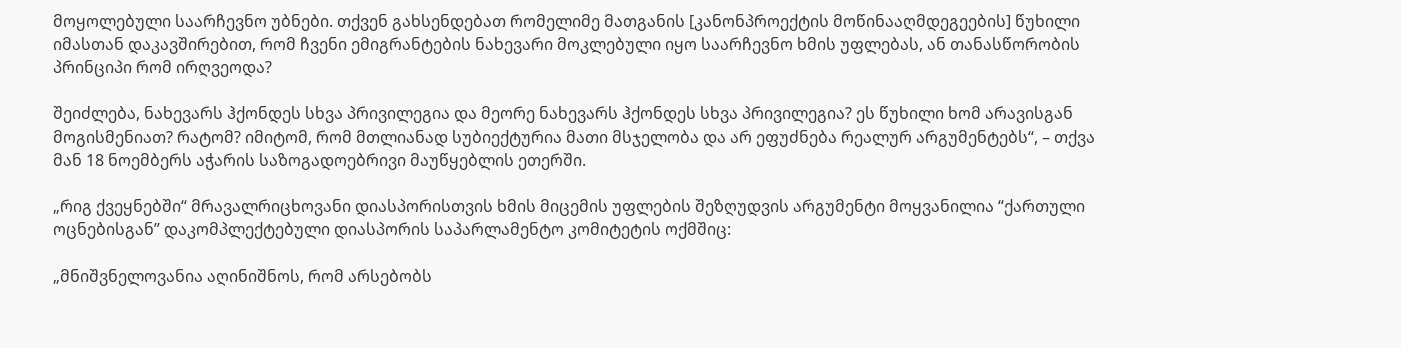მოყოლებული საარჩევნო უბნები. თქვენ გახსენდებათ რომელიმე მათგანის [კანონპროექტის მოწინააღმდეგეების] წუხილი იმასთან დაკავშირებით, რომ ჩვენი ემიგრანტების ნახევარი მოკლებული იყო საარჩევნო ხმის უფლებას, ან თანასწორობის პრინციპი რომ ირღვეოდა?

შეიძლება, ნახევარს ჰქონდეს სხვა პრივილეგია და მეორე ნახევარს ჰქონდეს სხვა პრივილეგია? ეს წუხილი ხომ არავისგან მოგისმენიათ? რატომ? იმიტომ, რომ მთლიანად სუბიექტურია მათი მსჯელობა და არ ეფუძნება რეალურ არგუმენტებს“, – თქვა მან 18 ნოემბერს აჭარის საზოგადოებრივი მაუწყებლის ეთერში.

„რიგ ქვეყნებში“ მრავალრიცხოვანი დიასპორისთვის ხმის მიცემის უფლების შეზღუდვის არგუმენტი მოყვანილია “ქართული ოცნებისგან” დაკომპლექტებული დიასპორის საპარლამენტო კომიტეტის ოქმშიც:

„მნიშვნელოვანია აღინიშნოს, რომ არსებობს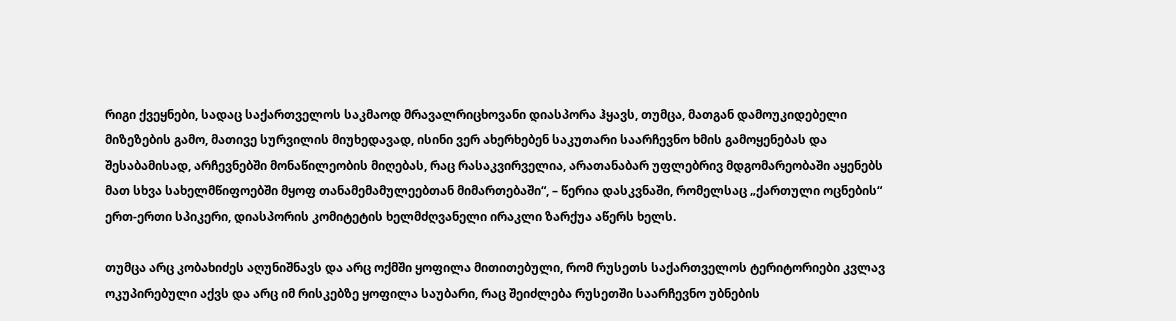რიგი ქვეყნები, სადაც საქართველოს საკმაოდ მრავალრიცხოვანი დიასპორა ჰყავს, თუმცა, მათგან დამოუკიდებელი მიზეზების გამო, მათივე სურვილის მიუხედავად, ისინი ვერ ახერხებენ საკუთარი საარჩევნო ხმის გამოყენებას და შესაბამისად, არჩევნებში მონაწილეობის მიღებას, რაც რასაკვირველია, არათანაბარ უფლებრივ მდგომარეობაში აყენებს მათ სხვა სახელმწიფოებში მყოფ თანამემამულეებთან მიმართებაში“, – წერია დასკვნაში, რომელსაც „ქართული ოცნების“ ერთ-ერთი სპიკერი, დიასპორის კომიტეტის ხელმძღვანელი ირაკლი ზარქუა აწერს ხელს.

თუმცა არც კობახიძეს აღუნიშნავს და არც ოქმში ყოფილა მითითებული, რომ რუსეთს საქართველოს ტერიტორიები კვლავ ოკუპირებული აქვს და არც იმ რისკებზე ყოფილა საუბარი, რაც შეიძლება რუსეთში საარჩევნო უბნების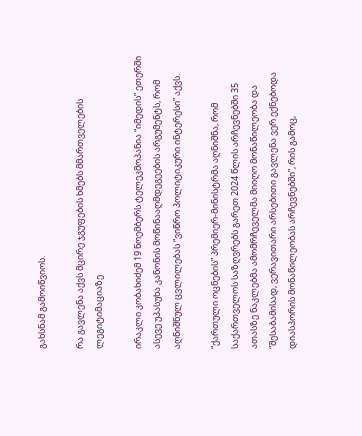გახსნამ გამოიწვიოს.

რა გავლენა აქვს მცირე ჯგუფების ხმებს მმართველების ლეგიტიმაციაზე

ირაკლი კობახიძემ 19 ნოემბერს ტელეკმოპანია “იმედის” ეთერში ასევე უპასუხა კანონის მოწინააღმდეგეების არგუმენტს, რომ აღნიშნულ ცვლილებას “ვიწრო პოლიტიკური ინტერესი” აქვს.

“ქართული ოცნების” პრემიერ-მინისტრმა აღნიშნა, რომ საქართველოს საზღვრებს გარეთ 2024 წლის არჩევნებში 35 ათასზე ნაკლებმა ამომრჩეველმა მიიღო მონაწილეობა და “შესაბამისად, ვერავითარი არსებითი გავლენა ვერ ექნებოდა დიასპორის მონაწილეობას არჩევნებში”, რის გამოც,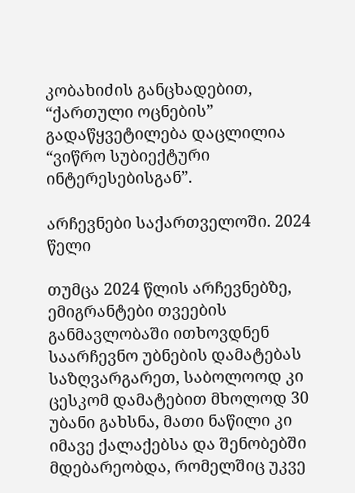კობახიძის განცხადებით, “ქართული ოცნების” გადაწყვეტილება დაცლილია “ვიწრო სუბიექტური ინტერესებისგან”.

არჩევნები საქართველოში. 2024 წელი

თუმცა 2024 წლის არჩევნებზე, ემიგრანტები თვეების განმავლობაში ითხოვდნენ საარჩევნო უბნების დამატებას საზღვარგარეთ, საბოლოოდ კი ცესკომ დამატებით მხოლოდ 30 უბანი გახსნა, მათი ნაწილი კი იმავე ქალაქებსა და შენობებში მდებარეობდა, რომელშიც უკვე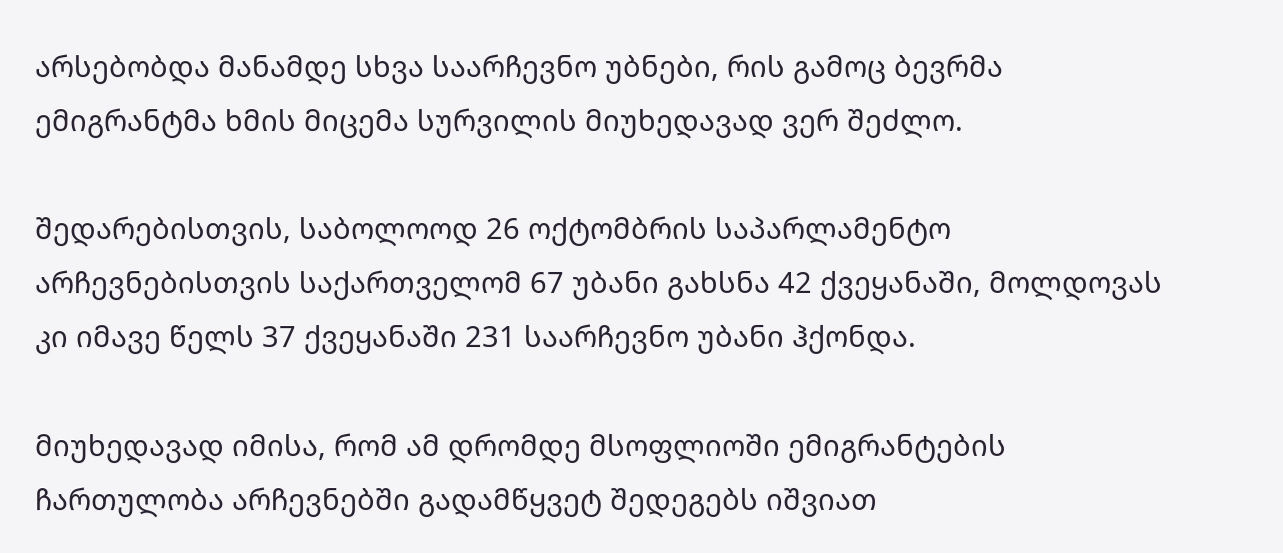არსებობდა მანამდე სხვა საარჩევნო უბნები, რის გამოც ბევრმა ემიგრანტმა ხმის მიცემა სურვილის მიუხედავად ვერ შეძლო.

შედარებისთვის, საბოლოოდ 26 ოქტომბრის საპარლამენტო არჩევნებისთვის საქართველომ 67 უბანი გახსნა 42 ქვეყანაში, მოლდოვას კი იმავე წელს 37 ქვეყანაში 231 საარჩევნო უბანი ჰქონდა.

მიუხედავად იმისა, რომ ამ დრომდე მსოფლიოში ემიგრანტების ჩართულობა არჩევნებში გადამწყვეტ შედეგებს იშვიათ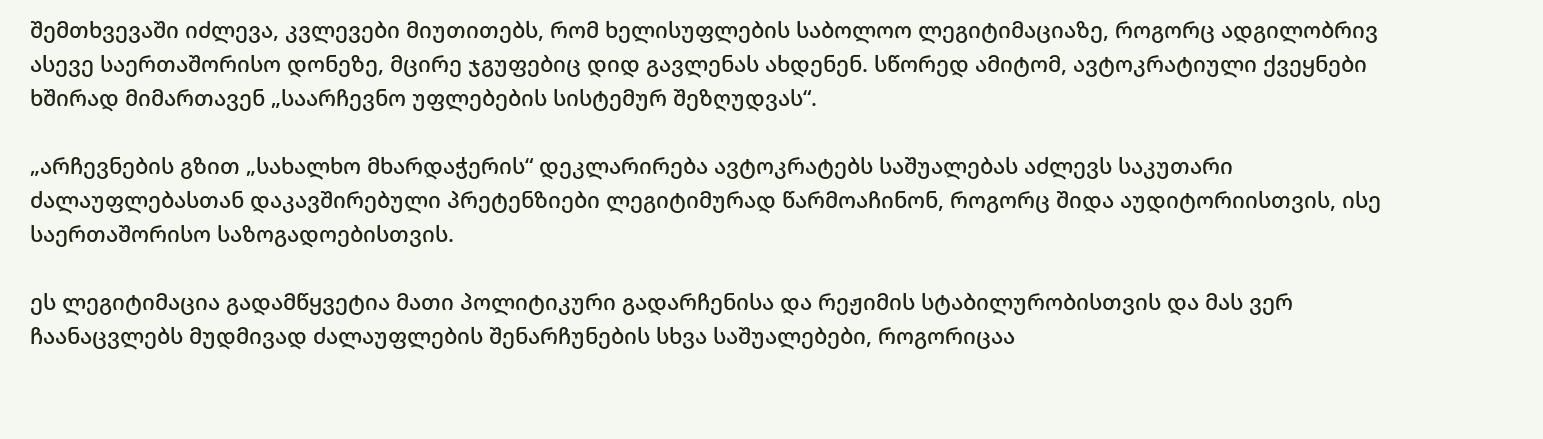შემთხვევაში იძლევა, კვლევები მიუთითებს, რომ ხელისუფლების საბოლოო ლეგიტიმაციაზე, როგორც ადგილობრივ ასევე საერთაშორისო დონეზე, მცირე ჯგუფებიც დიდ გავლენას ახდენენ. სწორედ ამიტომ, ავტოკრატიული ქვეყნები ხშირად მიმართავენ „საარჩევნო უფლებების სისტემურ შეზღუდვას“.

„არჩევნების გზით „სახალხო მხარდაჭერის“ დეკლარირება ავტოკრატებს საშუალებას აძლევს საკუთარი ძალაუფლებასთან დაკავშირებული პრეტენზიები ლეგიტიმურად წარმოაჩინონ, როგორც შიდა აუდიტორიისთვის, ისე საერთაშორისო საზოგადოებისთვის.

ეს ლეგიტიმაცია გადამწყვეტია მათი პოლიტიკური გადარჩენისა და რეჟიმის სტაბილურობისთვის და მას ვერ ჩაანაცვლებს მუდმივად ძალაუფლების შენარჩუნების სხვა საშუალებები, როგორიცაა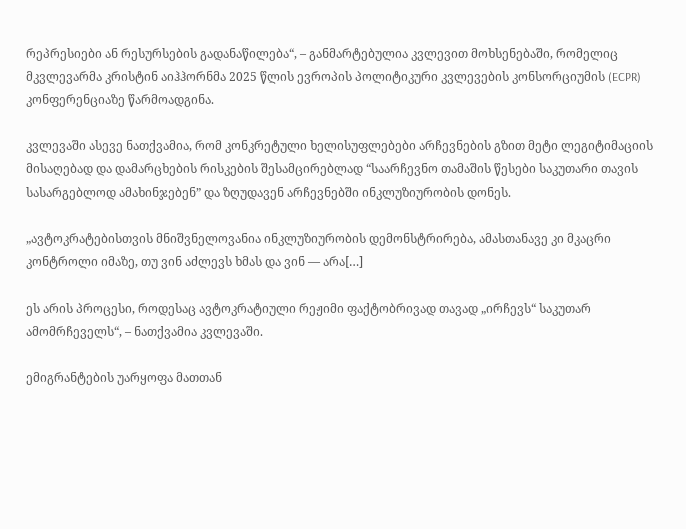რეპრესიები ან რესურსების გადანაწილება“, – განმარტებულია კვლევით მოხსენებაში, რომელიც მკვლევარმა კრისტინ აიჰჰორნმა 2025 წლის ევროპის პოლიტიკური კვლევების კონსორციუმის (ECPR) კონფერენციაზე წარმოადგინა.

კვლევაში ასევე ნათქვამია, რომ კონკრეტული ხელისუფლებები არჩევნების გზით მეტი ლეგიტიმაციის მისაღებად და დამარცხების რისკების შესამცირებლად “საარჩევნო თამაშის წესები საკუთარი თავის სასარგებლოდ ამახინჯებენ” და ზღუდავენ არჩევნებში ინკლუზიურობის დონეს.

„ავტოკრატებისთვის მნიშვნელოვანია ინკლუზიურობის დემონსტრირება, ამასთანავე კი მკაცრი კონტროლი იმაზე, თუ ვინ აძლევს ხმას და ვინ — არა[…]

ეს არის პროცესი, როდესაც ავტოკრატიული რეჟიმი ფაქტობრივად თავად „ირჩევს“ საკუთარ ამომრჩეველს“, – ნათქვამია კვლევაში.

ემიგრანტების უარყოფა მათთან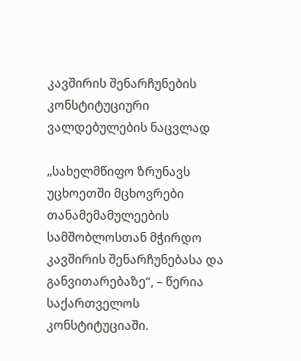კავშირის შენარჩუნების კონსტიტუციური ვალდებულების ნაცვლად

„სახელმწიფო ზრუნავს უცხოეთში მცხოვრები თანამემამულეების სამშობლოსთან მჭირდო კავშირის შენარჩუნებასა და განვითარებაზე“, – წერია საქართველოს კონსტიტუციაში.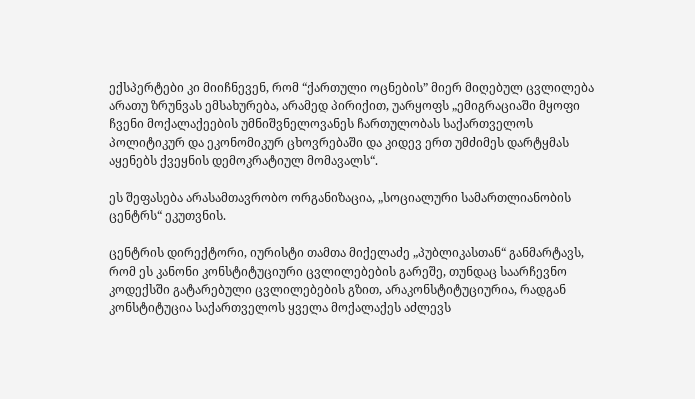ექსპერტები კი მიიჩნევენ, რომ “ქართული ოცნების” მიერ მიღებულ ცვლილება არათუ ზრუნვას ემსახურება, არამედ პირიქით, უარყოფს „ემიგრაციაში მყოფი ჩვენი მოქალაქეების უმნიშვნელოვანეს ჩართულობას საქართველოს პოლიტიკურ და ეკონომიკურ ცხოვრებაში და კიდევ ერთ უმძიმეს დარტყმას აყენებს ქვეყნის დემოკრატიულ მომავალს“.

ეს შეფასება არასამთავრობო ორგანიზაცია, „სოციალური სამართლიანობის ცენტრს“ ეკუთვნის.

ცენტრის დირექტორი, იურისტი თამთა მიქელაძე „პუბლიკასთან“ განმარტავს, რომ ეს კანონი კონსტიტუციური ცვლილებების გარეშე, თუნდაც საარჩევნო კოდექსში გატარებული ცვლილებების გზით, არაკონსტიტუციურია, რადგან კონსტიტუცია საქართველოს ყველა მოქალაქეს აძლევს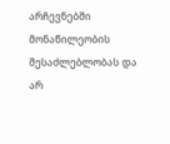არჩევნებში მონაწილეობის შესაძლებლობას და არ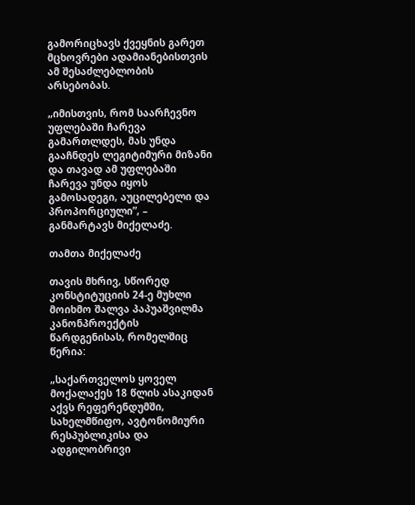გამორიცხავს ქვეყნის გარეთ მცხოვრები ადამიანებისთვის ამ შესაძლებლობის არსებობას.

„იმისთვის, რომ საარჩევნო უფლებაში ჩარევა გამართლდეს, მას უნდა გააჩნდეს ლეგიტიმური მიზანი და თავად ამ უფლებაში ჩარევა უნდა იყოს გამოსადეგი, აუცილებელი და პროპორციული”, – განმარტავს მიქელაძე.

თამთა მიქელაძე

თავის მხრივ, სწორედ კონსტიტუციის 24-ე მუხლი მოიხმო შალვა პაპუაშვილმა კანონპროექტის წარდგენისას, რომელშიც წერია:

„საქართველოს ყოველ მოქალაქეს 18 წლის ასაკიდან აქვს რეფერენდუმში, სახელმწიფო, ავტონომიური რესპუბლიკისა და ადგილობრივი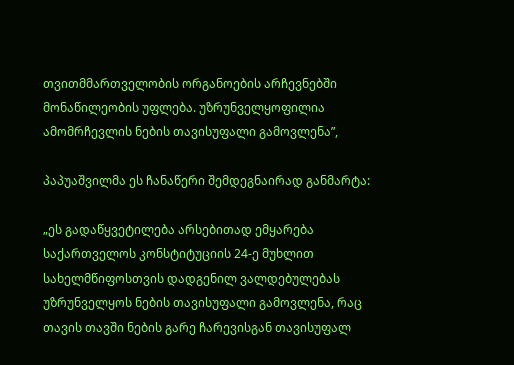თვითმმართველობის ორგანოების არჩევნებში მონაწილეობის უფლება. უზრუნველყოფილია ამომრჩევლის ნების თავისუფალი გამოვლენა”,

პაპუაშვილმა ეს ჩანაწერი შემდეგნაირად განმარტა:

„ეს გადაწყვეტილება არსებითად ემყარება საქართველოს კონსტიტუციის 24-ე მუხლით სახელმწიფოსთვის დადგენილ ვალდებულებას უზრუნველყოს ნების თავისუფალი გამოვლენა, რაც თავის თავში ნების გარე ჩარევისგან თავისუფალ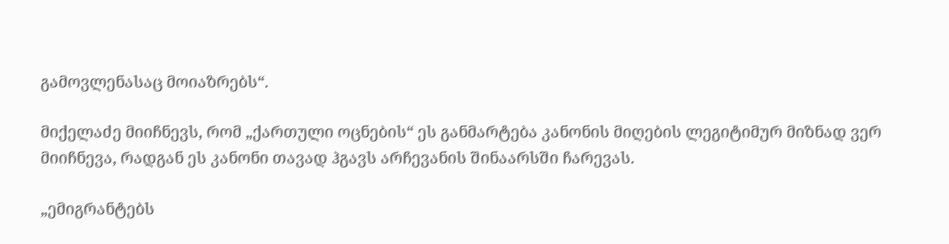გამოვლენასაც მოიაზრებს“.

მიქელაძე მიიჩნევს, რომ „ქართული ოცნების“ ეს განმარტება კანონის მიღების ლეგიტიმურ მიზნად ვერ მიიჩნევა, რადგან ეს კანონი თავად ჰგავს არჩევანის შინაარსში ჩარევას.

„ემიგრანტებს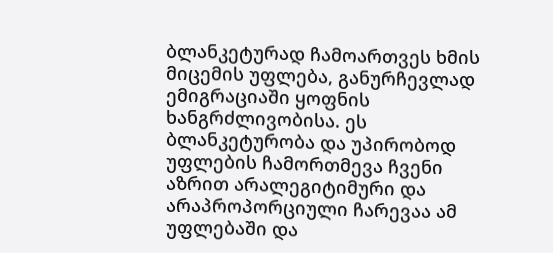ბლანკეტურად ჩამოართვეს ხმის მიცემის უფლება, განურჩევლად ემიგრაციაში ყოფნის ხანგრძლივობისა. ეს ბლანკეტურობა და უპირობოდ უფლების ჩამორთმევა ჩვენი აზრით არალეგიტიმური და არაპროპორციული ჩარევაა ამ უფლებაში და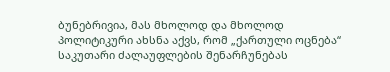ბუნებრივია, მას მხოლოდ და მხოლოდ პოლიტიკური ახსნა აქვს, რომ „ქართული ოცნება“ საკუთარი ძალაუფლების შენარჩუნებას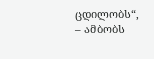ცდილობს“, – ამბობს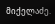მიქელაძე.